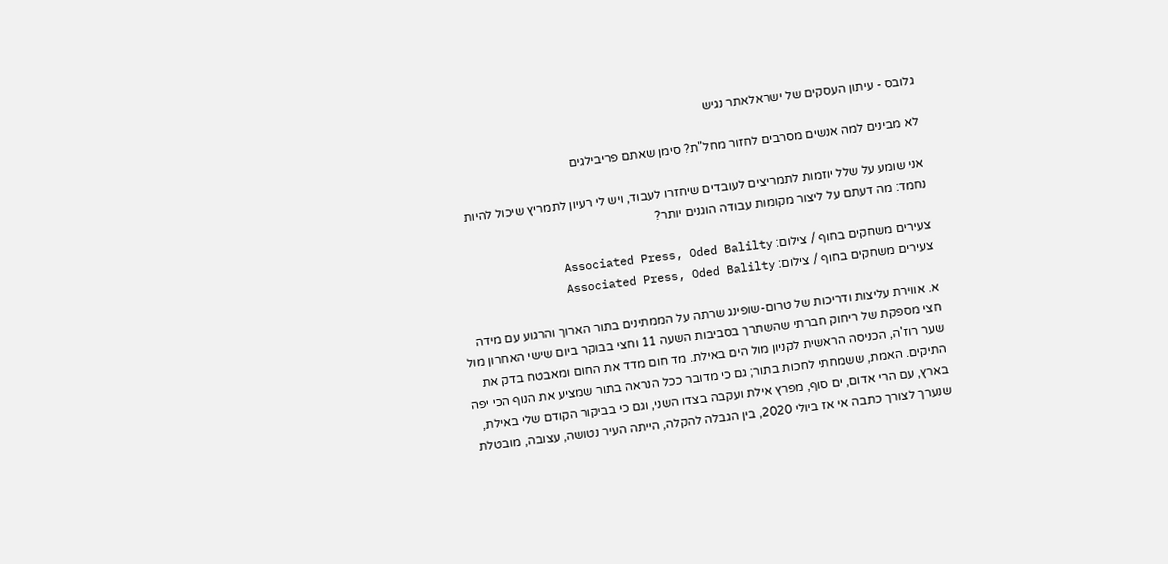גלובס - עיתון העסקים של ישראלאתר נגיש

לא מבינים למה אנשים מסרבים לחזור מחל"ת? סימן שאתם פריבילגים

אני שומע על שלל יוזמות לתמריצים לעובדים שיחזרו לעבוד, ויש לי רעיון לתמריץ שיכול להיות נחמד: מה דעתם על ליצור מקומות עבודה הוגנים יותר?

צעירים משחקים בחוף / צילום: Associated Press, Oded Balilty
צעירים משחקים בחוף / צילום: Associated Press, Oded Balilty

א. אווירת עליצות ודריכות של טרום-שופינג שרתה על הממתינים בתור הארוך והרגוע עם מידה חצי מספקת של ריחוק חברתי שהשתרך בסביבות השעה 11 וחצי בבוקר ביום שישי האחרון מול שער רוז'ה, הכניסה הראשית לקניון מול הים באילת. מד חום מדד את החום ומאבטח בדק את התיקים. האמת, ששמחתי לחכות בתור; גם כי מדובר ככל הנראה בתור שמציע את הנוף הכי יפה בארץ, עם הרי אדום, ים סוף, מפרץ אילת ועקבה בצדו השני, וגם כי בביקור הקודם שלי באילת, שנערך לצורך כתבה אי אז ביולי 2020, בין הגבלה להקלה, הייתה העיר נטושה, עצובה, מובטלת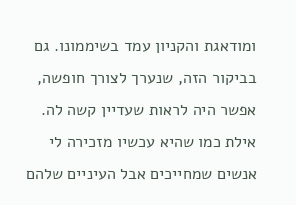ומודאגת והקניון עמד בשיממונו. גם בביקור הזה, שנערך לצורך חופשה, אפשר היה לראות שעדיין קשה לה. אילת כמו שהיא עכשיו מזכירה לי אנשים שמחייכים אבל העיניים שלהם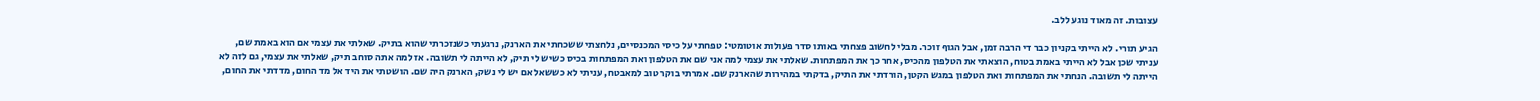עצובות. זה מאוד נוגע ללב.

הגיע תורי. לא הייתי בקניון כבר די הרבה זמן, אבל הגוף זוכר. מבלי לחשוב פצחתי באותו סדר פעולות אוטומטי: טפחתי על כיסי המכנסיים, נלחצתי ששכחתי את הארנק, נרגעתי כשנזכרתי שהוא בתיק. שאלתי את עצמי אם הוא באמת שם, עניתי שכן אבל לא הייתי באמת בטוח, הוצאתי את הטלפון מהכיס, אחר כך את המפתחות. שאלתי את עצמי למה אני שם את הטלפון ואת המפתחות בכיס כשיש לי תיק, לא הייתה לי תשובה. אז למה אתה סוחב תיק, שאלתי את עצמי, גם לזה לא הייתה לי תשובה. הנחתי את המפתחות ואת הטלפון במגש הקטן, הורדתי את התיק, בדקתי במהירות שהארנק שם. אמרתי בוקר טוב למאבטח, עניתי לא כששאל אם יש לי נשק, הארנק היה שם. הושטתי את היד אל מד החום, מדדתי את החום,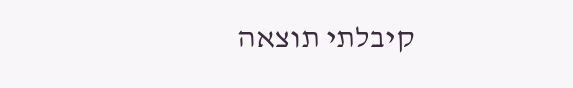קיבלתי תוצאה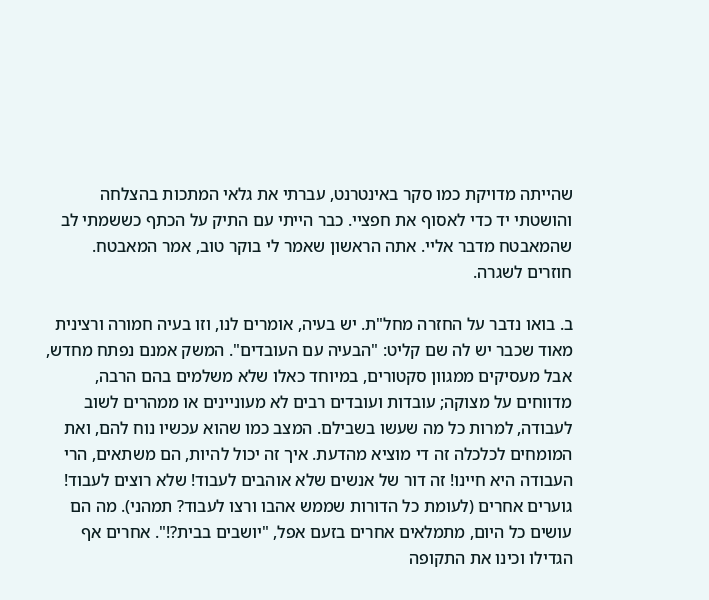שהייתה מדויקת כמו סקר באינטרנט, עברתי את גלאי המתכות בהצלחה והושטתי יד כדי לאסוף את חפציי. כבר הייתי עם התיק על הכתף כששמתי לב שהמאבטח מדבר אליי. אתה הראשון שאמר לי בוקר טוב, אמר המאבטח.
חוזרים לשגרה.

ב. בואו נדבר על החזרה מחל"ת. יש בעיה, אומרים לנו, וזו בעיה חמורה ורצינית מאוד שכבר יש לה שם קליט: "הבעיה עם העובדים". המשק אמנם נפתח מחדש, אבל מעסיקים ממגוון סקטורים, במיוחד כאלו שלא משלמים בהם הרבה, מדווחים על מצוקה; עובדות ועובדים רבים לא מעוניינים או ממהרים לשוב לעבודה, למרות כל מה שעשו בשבילם. המצב כמו שהוא עכשיו נוח להם, ואת המומחים לכלכלה זה די מוציא מהדעת. איך זה יכול להיות, הם משתאים, הרי העבודה היא חיינו! זה דור של אנשים שלא אוהבים לעבוד! שלא רוצים לעבוד! גוערים אחרים (לעומת כל הדורות שממש אהבו ורצו לעבוד? תמהני). מה הם עושים כל היום, מתמלאים אחרים בזעם אפל, "יושבים בבית?!". אחרים אף הגדילו וכינו את התקופה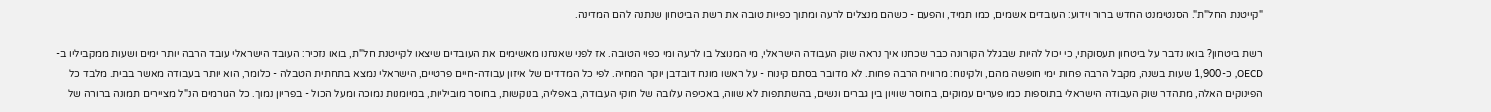"קייטנת החל"ת". הסנטימנט החדש ברור וידוע: העובדים אשמים, כמו תמיד, והפעם - כשהם מנצלים לרעה ומתוך כפיות טובה את רשת הביטחון שנתנה להם המדינה.

רשת ביטחון? בואו נדבר על ביטחון תעסוקתי, כי יכול להיות שבגלל הקורונה כבר שכחנו איך נראה שוק העבודה הישראלי, מי המנוצל בו לרעה ומי כפוי הטובה. אז לפני שאנחנו מאשימים את העובדים שיצאו לקייטנת חל"ת, בואו נזכיר: העובד הישראלי עובד הרבה יותר ימים ושעות ממקביליו ב-OECD, כ-1,900 שעות בשנה, מקבל הרבה פחות ימי חופשה מהם, ולקינוח: מרוויח הרבה פחות. לא מדובר בסתם קינוח - על ראשו מונח דובדבן יוקר המחיה. לפי כל המדדים של איזון עבודה-חיים פרטיים, הישראלי נמצא בתחתית הטבלה - כלומר, הוא יותר בעבודה מאשר בבית. מלבד כל הפינוקים האלה, מתהדר שוק העבודה הישראלי בתוספות כמו פערים עמוקים, בחוסר שוויון בין גברים ונשים, בהשתתפות לא שווה, באכיפה עלובה של חוקי העבודה, באפליה, בנוקשות, בחוסר מוביליות, במיומנות נמוכה ומעל הכול - בפריון נמוך. כל הגורמים הנ"ל מציירים תמונה ברורה של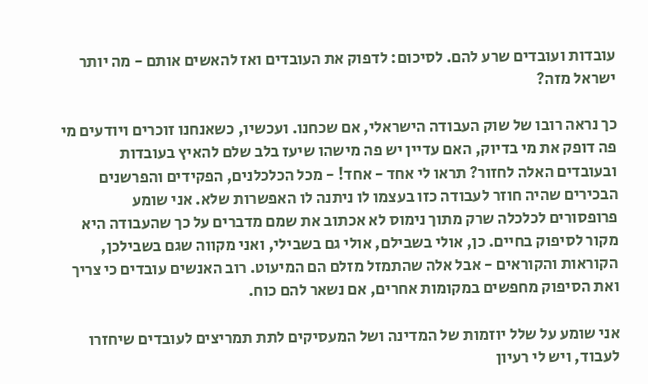עובדות ועובדים שרע להם. לסיכום: לדפוק את העובדים ואז להאשים אותם - מה יותר ישראל מזה?

כך נראה רובו של שוק העבודה הישראלי, אם שכחנו. ועכשיו, כשאנחנו זוכרים ויודעים מי פה דופק את מי בדיוק, האם עדיין יש פה מישהו שיעז בלב שלם להאיץ בעובדות ובעובדים האלה לחזור? תראו לי אחד - אחד! - מכל הכלכלנים, הפקידים והפרשנים הבכירים שהיה חוזר לעבודה כזו בעצמו לו ניתנה לו האפשרות שלא. אני שומע פרופסורים לכלכלה שרק מתוך נימוס לא אכתוב את שמם מדברים על כך שהעבודה היא מקור לסיפוק בחיים. כן, אולי בשבילם, אולי גם בשבילי, ואני מקווה שגם בשבילכן, הקוראות והקוראים - אבל אלה שהתמזל מזלם הם המיעוט. רוב האנשים עובדים כי צריך ואת הסיפוק מחפשים במקומות אחרים, אם נשאר להם כוח.

אני שומע על שלל יוזמות של המדינה ושל המעסיקים לתת תמריצים לעובדים שיחזרו לעבוד, ויש לי רעיון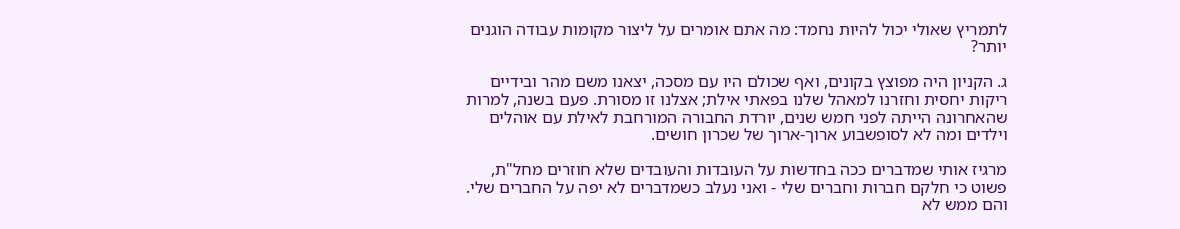לתמריץ שאולי יכול להיות נחמד: מה אתם אומרים על ליצור מקומות עבודה הוגנים יותר?

ג. הקניון היה מפוצץ בקונים, ואף שכולם היו עם מסכה, יצאנו משם מהר ובידיים ריקות יחסית וחזרנו למאהל שלנו בפאתי אילת; אצלנו זו מסורת. פעם בשנה, למרות שהאחרונה הייתה לפני חמש שנים, יורדת החבורה המורחבת לאילת עם אוהלים וילדים ומה לא לסופשבוע ארוך-ארוך של שכרון חושים.

מרגיז אותי שמדברים ככה בחדשות על העובדות והעובדים שלא חוזרים מחל"ת, פשוט כי חלקם חברות וחברים שלי - ואני נעלב כשמדברים לא יפה על החברים שלי. והם ממש לא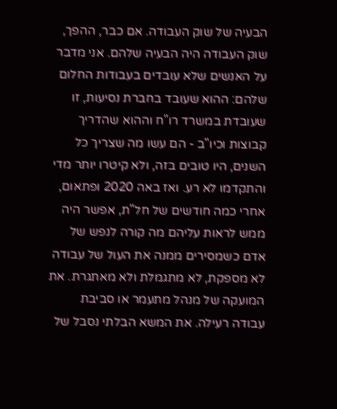הבעיה של שוק העבודה. אם כבר, ההפך, שוק העבודה היה הבעיה שלהם. אני מדבר על האנשים שלא עובדים בעבודות החלום שלהם: ההוא שעובד בחברת נסיעות, זו שעובדת במשרד רו"ח וההוא שהדריך קבוצות וכיו"ב - הם עשו מה שצריך כל השנים, היו טובים בזה, ולא קיטרו יותר מדי והתקדמו לא רע. ואז באה 2020 ופתאום, אחרי כמה חודשים של חל"ת, אפשר היה ממש לראות עליהם מה קורה לנפש של אדם כשמסירים ממנה את העול של עבודה לא מספקת, לא מתגמלת ולא מאתגרת. את המועקה של מנהל מתעמר או סביבת עבודה רעילה. את המשא הבלתי נסבל של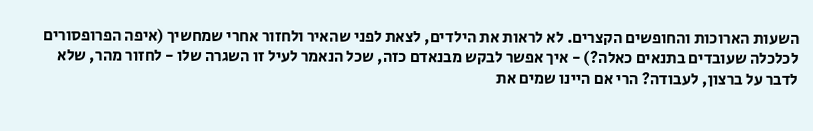השעות הארוכות והחופשים הקצרים. לא לראות את הילדים, לצאת לפני שהאיר ולחזור אחרי שמחשיך (איפה הפרופסורים לכלכלה שעובדים בתנאים כאלה?) - איך אפשר לבקש מבנאדם כזה, שכל הנאמר לעיל זו השגרה שלו - לחזור מהר, שלא לדבר על ברצון, לעבודה? הרי אם היינו שמים את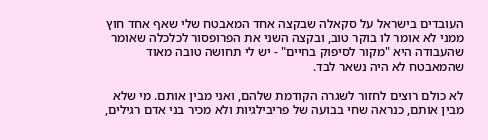העובדים בישראל על סקאלה שבקצה אחד המאבטח שלי שאף אחד חוץ ממני לא אומר לו בוקר טוב, ובקצה השני את הפרופסור לכלכלה שאומר שהעבודה היא "מקור לסיפוק בחיים" - יש לי תחושה טובה מאוד שהמאבטח לא היה נשאר לבד.

לא כולם רוצים לחזור לשגרה הקודמת שלהם, ואני מבין אותם. מי שלא מבין אותם, כנראה שחי בבועה של פריבילגיות ולא מכיר בני אדם רגילים,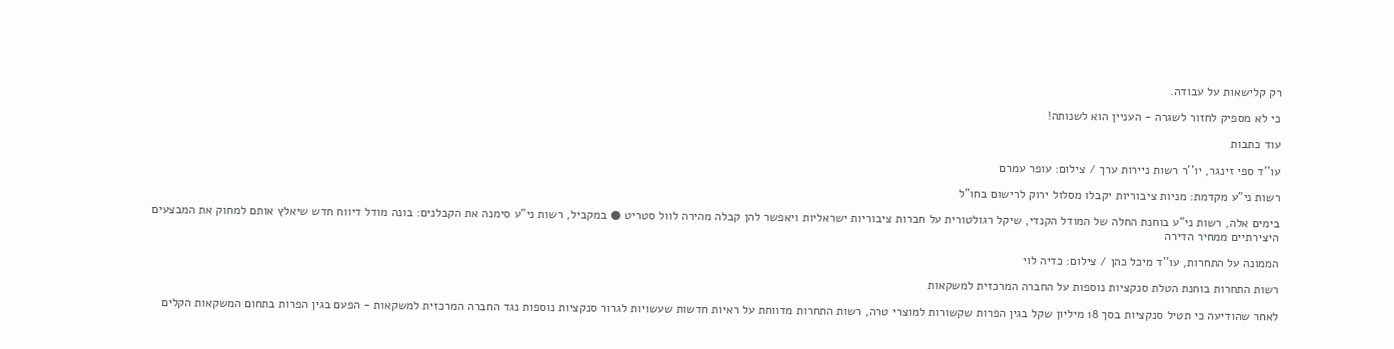רק קלישאות על עבודה.

כי לא מספיק לחזור לשגרה - העניין הוא לשנותה!

עוד כתבות

עו''ד ספי זינגר, יו''ר רשות ניירות ערך / צילום: עופר עמרם

רשות ני"ע מקדמת: מניות ציבוריות יקבלו מסלול ירוק לרישום בחו"ל

בימים אלה, רשות ני"ע בוחנת החלה של המודל הקנדי, שיקל רגולטורית על חברות ציבוריות ישראליות ויאפשר להן קבלה מהירה לוול סטריט ● במקביל, רשות ני"ע סימנה את הקבלנים: בונה מודל דיווח חדש שיאלץ אותם למחוק את המבצעים היצירתיים ממחיר הדירה

הממונה על התחרות, עו''ד מיכל כהן / צילום: כדיה לוי

רשות התחרות בוחנת הטלת סנקציות נוספות על החברה המרכזית למשקאות

לאחר שהודיעה כי תטיל סנקציות בסך 18 מיליון שקל בגין הפרות שקשורות למוצרי טרה, רשות התחרות מדווחת על ראיות חדשות שעשויות לגרור סנקציות נוספות נגד החברה המרכזית למשקאות - הפעם בגין הפרות בתחום המשקאות הקלים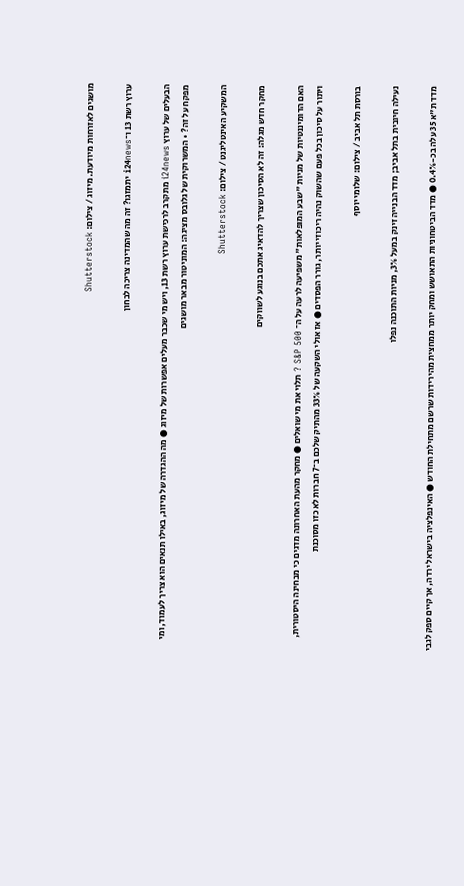מושגים לאזרחות מיודעת. מיזוג / צילום: Shutterstock

ערוץ רשת 13 ו־i24news יתמזגו? זה מה שהמדינה צריכה לבחון

הבעלים של ערוץ i24news מתקרב לרכישת ערוץ רשת 13, ויש מי שכבר מעלים אפשרות של מיזוג ● מה ההגדרה של מיזוג, באילו תנאים הוא צריך לעמוד, ומי מפקח על זה? • המשרוקית של גלובס מציגה: המוניטור מבאר מושגים

המשקיע האינטליגנט / צילום: Shutterstock

מחקר חדש מגלה: זה לא הסיכון שצריך להדאיג אתכם בנוגע לשווקים

האם הדומיננטיות של מניות "שבע המופלאות" משפיעה לרעה על ה־ S&P 500 ? תלוי את מי שואלים ● מחקר מהעת האחרונה מדגים כי מבחינה היסטורית, ויתור על סיכון בכל פעם שהשוק נהיה ריכוזי יותר, גורר הפסדים ● אז אולי השקעה של 33% מהתיק שלכם ב־7 חברות לא כזו מסוכנת

בורסת תל אביב / צילום: שלומי יוסף

נעילה חיובית בתל אביב; מדד הבנייה זינק במעל 3%, מניות התוכנה נפלו

מדד ת"א 35 עלה בכ-0.4% ● מדד הביטחוניות התאושש ומחק יותר ממחצית מהירידות שרשם מתחילת החודש ● האינפלציה בישראל ירדה, אך קיים ספק לגבי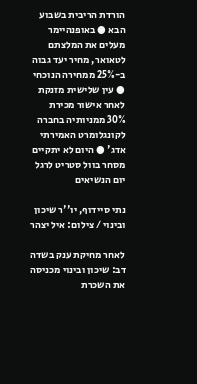הורדת הריבית בשבוע הבא ● באופנהיימר מעלים את המלצתם לטאואר, מחיר יעד גבוה ב-25% ממחירה הנוכחי ● עין שלישית מזנקת לאחר אישור מכירת 30% ממניותיה בחברה לקונגלומרט האמירתי אדג' ● היום לא יתקיים מסחר בוול סטריט לרגל יום הנשיאים

נתי סיידוף, יו''ר שיכון ובינוי / צילום: איל יצהר

לאחר מחיקת ענק בשדה דב: שיכון ובינוי מכניסה את השכרת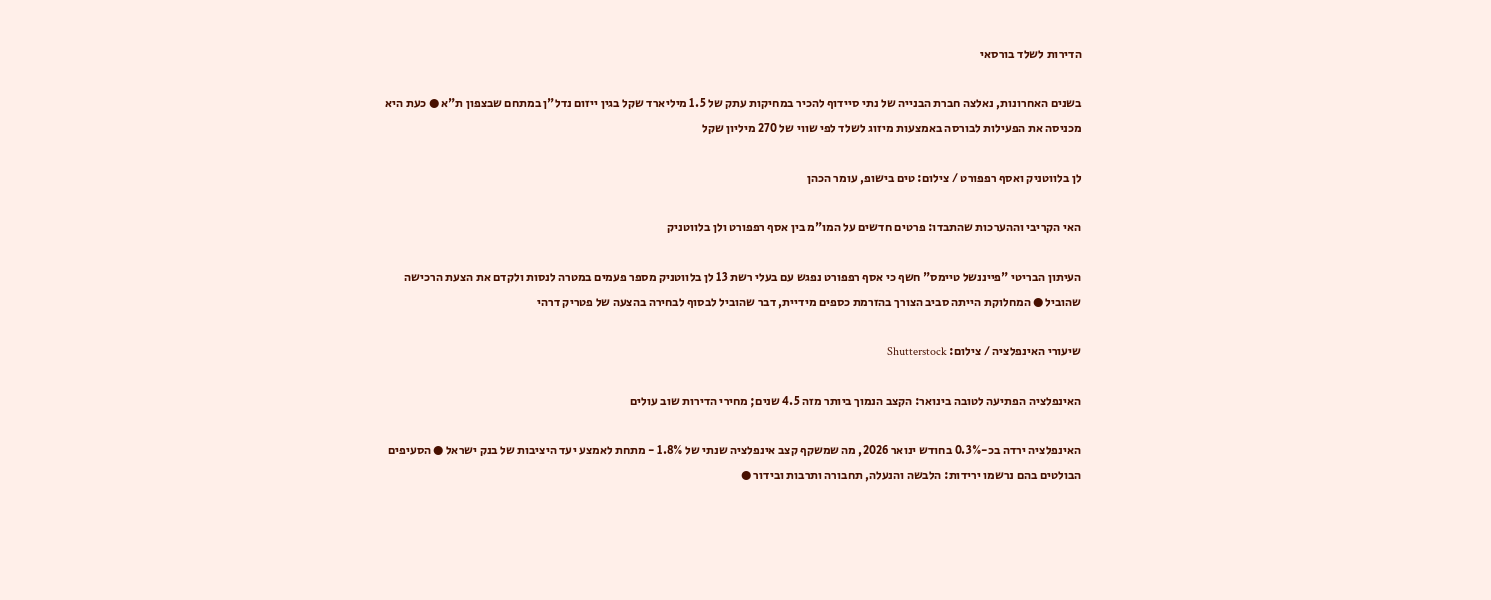הדירות לשלד בורסאי

בשנים האחרונות, נאלצה חברת הבנייה של נתי סיידוף להכיר במחיקות עתק של 1.5 מיליארד שקל בגין ייזום נדל"ן במתחם שבצפון ת"א ● כעת היא מכניסה את הפעילות לבורסה באמצעות מיזוג לשלד לפי שווי של 270 מיליון שקל

לן בלווטניק ואסף רפפורט / צילום: טים בישופ, עומר הכהן

האי הקריבי וההערכות שהתבדו: פרטים חדשים על המו"מ בין אסף רפפורט ולן בלווטניק

העיתון הבריטי "פייננשל טיימס" חשף כי אסף רפפורט נפגש עם בעלי רשת 13 לן בלווטניק מספר פעמים במטרה לנסות ולקדם את הצעת הרכישה שהוביל ● המחלוקת הייתה סביב הצורך בהזרמת כספים מידיית, דבר שהוביל לבסוף לבחירה בהצעה של פטריק דרהי

שיעורי האינפלציה / צילום: Shutterstock

האינפלציה הפתיעה לטובה בינואר: הקצב הנמוך ביותר מזה 4.5 שנים; מחירי הדירות שוב עולים

האינפלציה ירדה בכ-0.3% בחודש ינואר 2026, מה שמשקף קצב אינפלציה שנתי של 1.8% - מתחת לאמצע יעד היציבות של בנק ישראל ● הסעיפים הבולטים בהם נרשמו ירידות: הלבשה והנעלה, תחבורה ותרבות ובידור ●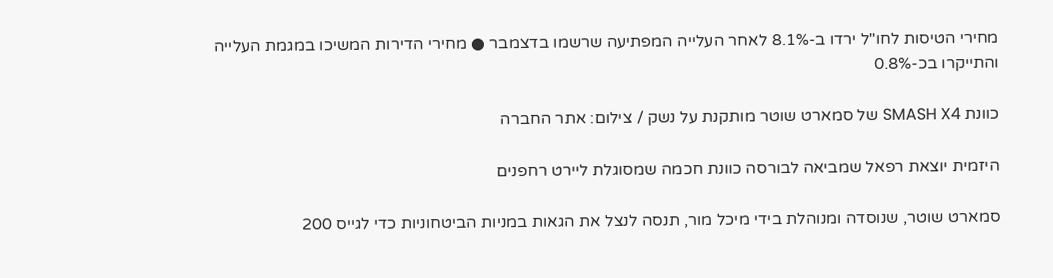מחירי הטיסות לחו"ל ירדו ב-8.1% לאחר העלייה המפתיעה שרשמו בדצמבר ● מחירי הדירות המשיכו במגמת העלייה והתייקרו בכ-0.8%

כוונת SMASH X4 של סמארט שוטר מותקנת על נשק / צילום: אתר החברה

היזמית יוצאת רפאל שמביאה לבורסה כוונת חכמה שמסוגלת ליירט רחפנים

סמארט שוטר, שנוסדה ומנוהלת בידי מיכל מור, תנסה לנצל את הגאות במניות הביטחוניות כדי לגייס 200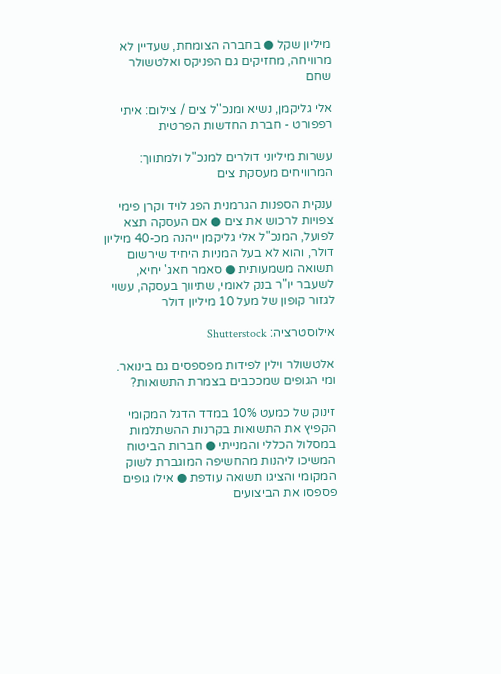מיליון שקל ● בחברה הצומחת, שעדיין לא מרוויחה, מחזיקים גם הפניקס ואלטשולר שחם

אלי גליקמן, נשיא ומנכ''ל צים / צילום: איתי רפפורט - חברת החדשות הפרטית

עשרות מיליוני דולרים למנכ"ל ולמתווך: המרוויחים מעסקת צים

ענקית הספנות הגרמנית הפג לויד וקרן פימי צפויות לרכוש את צים ● אם העסקה תצא לפועל, המנכ"ל אלי גליקמן ייהנה מכ-40 מיליון דולר, והוא לא בעל המניות היחיד שירשום תשואה משמעותית ● סאמר חאג' יחיא, לשעבר יו"ר בנק לאומי, שתיווך בעסקה, עשוי לגזור קופון של מעל 10 מיליון דולר

אילוסטרציה: Shutterstock

אלטשולר וילין לפידות מפספסים גם בינואר. ומי הגופים שמככבים בצמרת התשואות?

זינוק של כמעט 10% במדד הדגל המקומי הקפיץ את התשואות בקרנות ההשתלמות במסלול הכללי והמנייתי ● חברות הביטוח המשיכו ליהנות מהחשיפה המוגברת לשוק המקומי והציגו תשואה עודפת ● אילו גופים פספסו את הביצועים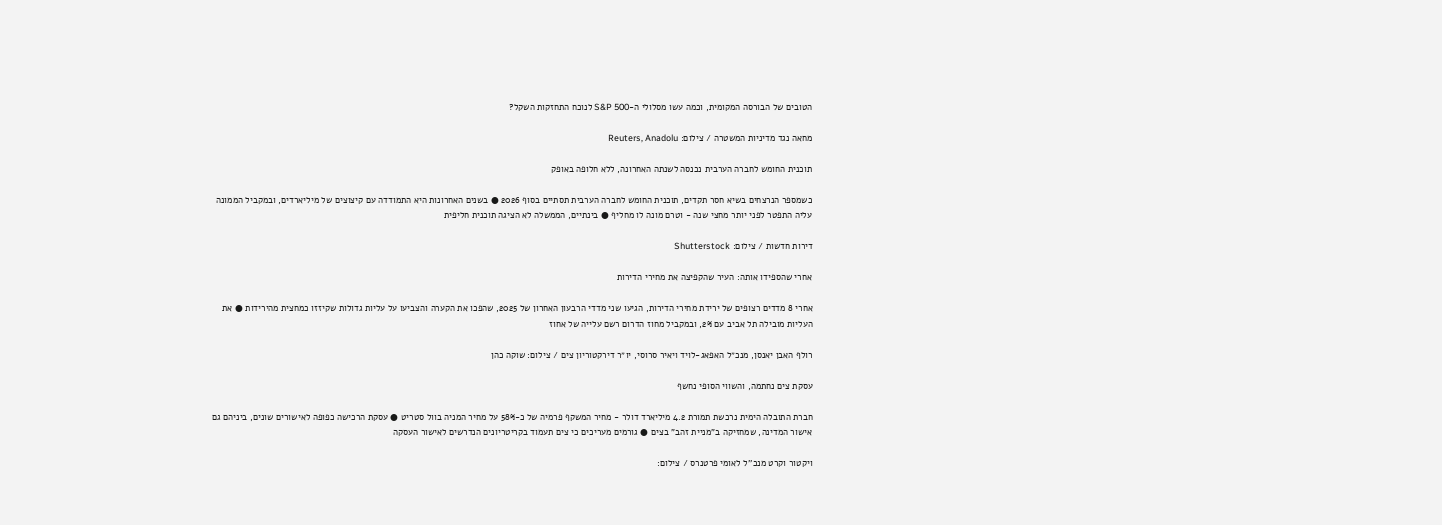הטובים של הבורסה המקומית, וכמה עשו מסלולי ה-S&P 500 לנוכח התחזקות השקל?

מחאה נגד מדיניות המשטרה / צילום: Reuters, Anadolu

תוכנית החומש לחברה הערבית נכנסה לשנתה האחרונה, ללא חלופה באופק

כשמספר הנרצחים בשיא חסר תקדים, תוכנית החומש לחברה הערבית תסתיים בסוף 2026 ● בשנים האחרונות היא התמודדה עם קיצוצים של מיליארדים, ובמקביל הממונה עליה התפטר לפני יותר מחצי שנה - וטרם מונה לו מחליף ● בינתיים, הממשלה לא הציגה תוכנית חליפית

דירות חדשות / צילום: Shutterstock

אחרי שהספידו אותה: העיר שהקפיצה את מחירי הדירות

אחרי 8 מדדים רצופים של ירידת מחירי הדירות, הגיעו שני מדדי הרבעון האחרון של 2025, שהפכו את הקערה והצביעו על עליות גדולות שקיזזו כמחצית מהירידות ● את העליות מובילה תל אביב עם 2%, ובמקביל מחוז הדרום רשם עלייה של אחוז

רולף האבן יאנסן, מנכ״ל האפאג-לויד ויאיר סרוסי, יו״ר דירקטוריון צים / צילום: שוקה כהן

עסקת צים נחתמה, והשווי הסופי נחשף

חברת התובלה הימית נרכשת תמורת 4.2 מיליארד דולר - מחיר המשקף פרמיה של כ-58% על מחיר המניה בוול סטריט ● עסקת הרכישה כפופה לאישורים שונים, ביניהם גם אישור המדינה, שמחזיקה ב"מניית זהב" בצים ● גורמים מעריכים כי צים תעמוד בקריטריונים הנדרשים לאישור העסקה

ויקטור וקרט מנכ''ל לאומי פרטנרס / צילום: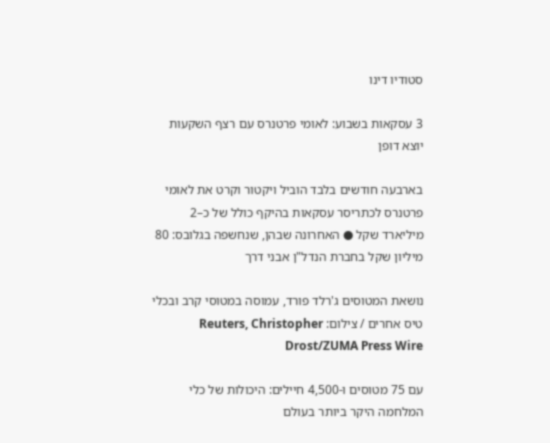סטודיו דינו

3 עסקאות בשבוע: לאומי פרטנרס עם רצף השקעות יוצא דופן

בארבעה חודשים בלבד הוביל ויקטור וקרט את לאומי פרטנרס לכתריסר עסקאות בהיקף כולל של כ–2 מיליארד שקל ● האחרונה שבהן, שנחשפה בגלובס: 80 מיליון שקל בחברת הנדל"ן אבני דרך

נושאת המטוסים ג'רלד פורד, עמוסה במטוסי קרב ובכלי טיס אחרים / צילום: Reuters, Christopher Drost/ZUMA Press Wire

עם 75 מטוסים ו-4,500 חיילים: היכולות של כלי המלחמה היקר ביותר בעולם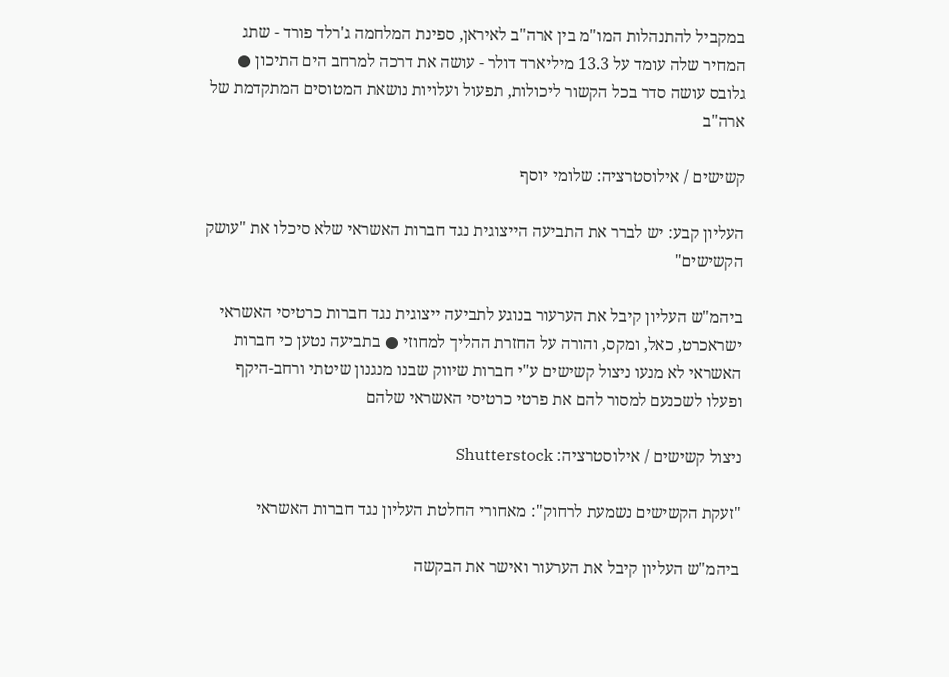במקביל להתנהלות המו"מ בין ארה"ב לאיראן, ספינת המלחמה ג'רלד פורד - שתג המחיר שלה עומד על 13.3 מיליארד דולר - עושה את דרכה למרחב הים התיכון ● גלובס עושה סדר בכל הקשור ליכולות, תפעול ועלויות נושאת המטוסים המתקדמת של ארה"ב

קשישים / אילוסטרציה: שלומי יוסף

העליון קבע: יש לברר את התביעה הייצוגית נגד חברות האשראי שלא סיכלו את "עושק הקשישים"

ביהמ"ש העליון קיבל את הערעור בנוגע לתביעה ייצוגית נגד חברות כרטיסי האשראי ישראכרט, כאל, ומקס, והורה על החזרת ההליך למחוזי ● בתביעה נטען כי חברות האשראי לא מנעו ניצול קשישים ע"י חברות שיווק שבנו מנגנון שיטתי ורחב-היקף ופעלו לשכנעם למסור להם את פרטי כרטיסי האשראי שלהם

ניצול קשישים / אילוסטרציה: Shutterstock

"זעקת הקשישים נשמעת לרחוק": מאחורי החלטת העליון נגד חברות האשראי

ביהמ"ש העליון קיבל את הערעור ואישר את הבקשה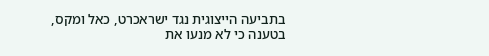בתביעה הייצוגית נגד ישראכרט, כאל ומקס, בטענה כי לא מנעו את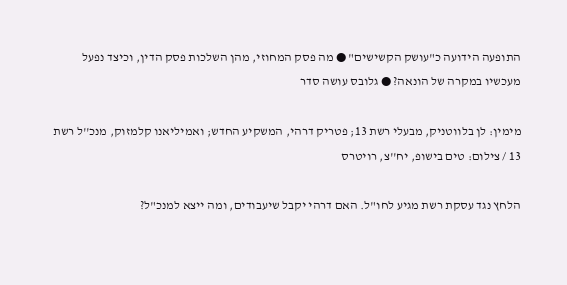התופעה הידועה כ"עושק הקשישים" ● מה פסק המחוזי, מהן השלכות פסק הדין, וכיצד נפעל מעכשיו במקרה של הונאה? ● גלובס עושה סדר

מימין: לן בלווטניק, מבעלי רשת 13; פטריק דרהי, המשקיע החדש; ואמיליאנו קלמזוק, מנכ''ל רשת 13 / צילום: טים בישופ, יח''צ, רויטרס

הלחץ נגד עסקת רשת מגיע לחו"ל. האם דרהי יקבל שיעבודים, ומה ייצא למנכ"ל?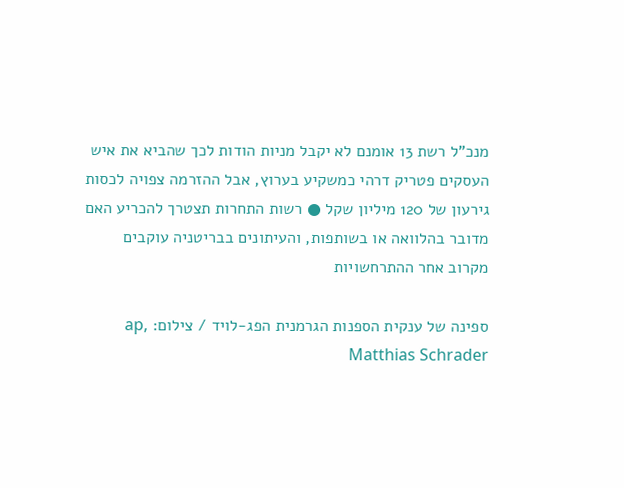מנכ"ל רשת 13 אומנם לא יקבל מניות הודות לכך שהביא את איש העסקים פטריק דרהי כמשקיע בערוץ, אבל ההזרמה צפויה לכסות גירעון של 120 מיליון שקל ● רשות התחרות תצטרך להכריע האם מדובר בהלוואה או בשותפות, והעיתונים בבריטניה עוקבים מקרוב אחר ההתרחשויות

ספינה של ענקית הספנות הגרמנית הפג-לויד / צילום: ap, Matthias Schrader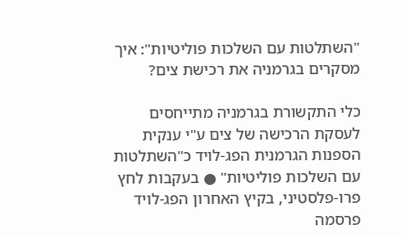"השתלטות עם השלכות פוליטיות": איך מסקרים בגרמניה את רכישת צים?

כלי התקשורת בגרמניה מתייחסים לעסקת הרכישה של צים ע"י ענקית הספנות הגרמנית הפג-לויד כ"השתלטות עם השלכות פוליטיות" ● בעקבות לחץ פרו-פלסטיני, בקיץ האחרון הפג-לויד פרסמה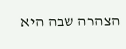הצהרה שבה היא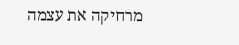מרחיקה את עצמה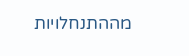מההתנחלויות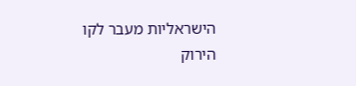הישראליות מעבר לקו הירוק